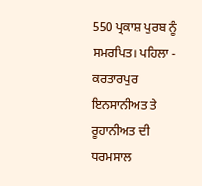550 ਪ੍ਰਕਾਸ਼ ਪੁਰਬ ਨੂੰ ਸਮਰਪਿਤ। ਪਹਿਲਾ - ਕਰਤਾਰਪੁਰ ਇਨਸਾਨੀਅਤ ਤੇ ਰੂਹਾਨੀਅਤ ਦੀ ਧਰਮਸਾਲ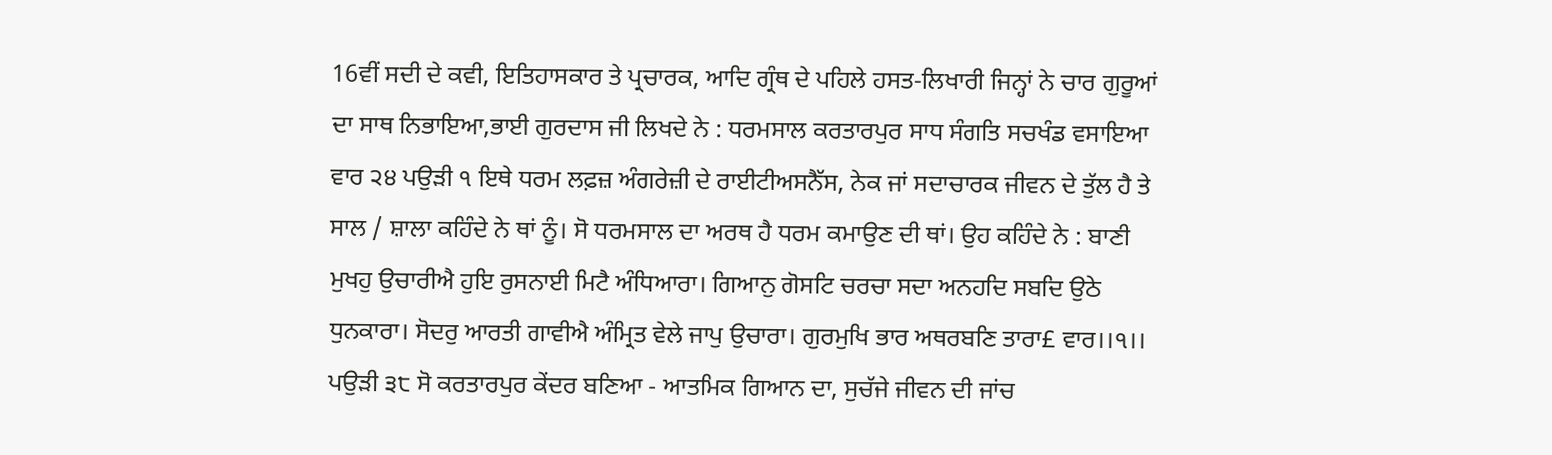16ਵੀਂ ਸਦੀ ਦੇ ਕਵੀ, ਇਤਿਹਾਸਕਾਰ ਤੇ ਪ੍ਰਚਾਰਕ, ਆਦਿ ਗ੍ਰੰਥ ਦੇ ਪਹਿਲੇ ਹਸਤ-ਲਿਖਾਰੀ ਜਿਨ੍ਹਾਂ ਨੇ ਚਾਰ ਗੁਰੂਆਂ ਦਾ ਸਾਥ ਨਿਭਾਇਆ,ਭਾਈ ਗੁਰਦਾਸ ਜੀ ਲਿਖਦੇ ਨੇ : ਧਰਮਸਾਲ ਕਰਤਾਰਪੁਰ ਸਾਧ ਸੰਗਤਿ ਸਚਖੰਡ ਵਸਾਇਆ ਵਾਰ ੨੪ ਪਉੜੀ ੧ ਇਥੇ ਧਰਮ ਲਫ਼ਜ਼ ਅੰਗਰੇਜ਼ੀ ਦੇ ਰਾਈਟੀਅਸਨੈੱਸ, ਨੇਕ ਜਾਂ ਸਦਾਚਾਰਕ ਜੀਵਨ ਦੇ ਤੁੱਲ ਹੈ ਤੇ ਸਾਲ / ਸ਼ਾਲਾ ਕਹਿੰਦੇ ਨੇ ਥਾਂ ਨੂੰ। ਸੋ ਧਰਮਸਾਲ ਦਾ ਅਰਥ ਹੈ ਧਰਮ ਕਮਾਉਣ ਦੀ ਥਾਂ। ਉਹ ਕਹਿੰਦੇ ਨੇ : ਬਾਣੀ ਮੁਖਹੁ ਉਚਾਰੀਐ ਹੁਇ ਰੁਸਨਾਈ ਮਿਟੈ ਅੰਧਿਆਰਾ। ਗਿਆਨੁ ਗੋਸਟਿ ਚਰਚਾ ਸਦਾ ਅਨਹਦਿ ਸਬਦਿ ਉਠੇ ਧੁਨਕਾਰਾ। ਸੋਦਰੁ ਆਰਤੀ ਗਾਵੀਐ ਅੰਮ੍ਰਿਤ ਵੇਲੇ ਜਾਪੁ ਉਚਾਰਾ। ਗੁਰਮੁਖਿ ਭਾਰ ਅਥਰਬਣਿ ਤਾਰਾ£ ਵਾਰ।।੧।। ਪਉੜੀ ੩੮ ਸੋ ਕਰਤਾਰਪੁਰ ਕੇਂਦਰ ਬਣਿਆ - ਆਤਮਿਕ ਗਿਆਨ ਦਾ, ਸੁਚੱਜੇ ਜੀਵਨ ਦੀ ਜਾਂਚ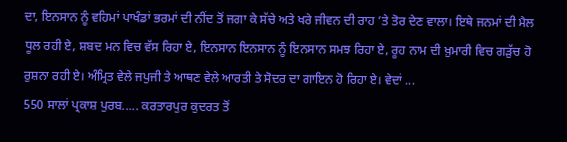ਦਾ, ਇਨਸਾਨ ਨੂੰ ਵਹਿਮਾਂ ਪਾਖੰਡਾਂ ਭਰਮਾਂ ਦੀ ਨੀਂਦ ਤੋਂ ਜਗਾ ਕੇ ਸੱਚੇ ਅਤੇ ਖਰੇ ਜੀਵਨ ਦੀ ਰਾਹ ’ਤੇ ਤੋਰ ਦੇਣ ਵਾਲਾ। ਇਥੇ ਜਨਮਾਂ ਦੀ ਮੈਲ ਧੂਲ ਰਹੀ ਏ, ਸ਼ਬਦ ਮਨ ਵਿਚ ਵੱਸ ਰਿਹਾ ਏ, ਇਨਸਾਨ ਇਨਸਾਨ ਨੂੰ ਇਨਸਾਨ ਸਮਝ ਰਿਹਾ ਏ, ਰੂਹ ਨਾਮ ਦੀ ਖ਼ੁਮਾਰੀ ਵਿਚ ਗੜੁੱਚ ਹੋ ਰੁਸ਼ਨਾ ਰਹੀ ਏ। ਅੰਮ੍ਰਿਤ ਵੇਲੇ ਜਪੁਜੀ ਤੇ ਆਥਣ ਵੇਲੇ ਆਰਤੀ ਤੇ ਸੋਦਰ ਦਾ ਗਾਇਨ ਹੋ ਰਿਹਾ ਏ। ਵੇਦਾਂ ...
550 ਸਾਲਾਂ ਪ੍ਰਕਾਸ਼ ਪੁਰਬ..... ਕਰਤਾਰਪੁਰ ਕੁਦਰਤ ਤੋਂ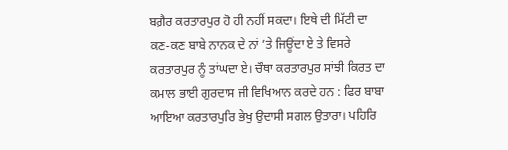ਬਗ਼ੈਰ ਕਰਤਾਰਪੁਰ ਹੋ ਹੀ ਨਹੀਂ ਸਕਦਾ। ਇਥੇ ਦੀ ਮਿੱਟੀ ਦਾ ਕਣ-ਕਣ ਬਾਬੇ ਨਾਨਕ ਦੇ ਨਾਂ ’ਤੇ ਜਿਊਂਦਾ ਏ ਤੇ ਵਿਸਰੇ ਕਰਤਾਰਪੁਰ ਨੂੰ ਤਾਂਘਦਾ ਏ। ਚੌਥਾ ਕਰਤਾਰਪੁਰ ਸਾਂਝੀ ਕਿਰਤ ਦਾ ਕਮਾਲ ਭਾਈ ਗੁਰਦਾਸ ਜੀ ਵਿਖਿਆਨ ਕਰਦੇ ਹਨ : ਫਿਰ ਬਾਬਾ ਆਇਆ ਕਰਤਾਰਪੁਰਿ ਭੇਖੁ ਉਦਾਸੀ ਸਗਲ ਉਤਾਰਾ। ਪਹਿਰਿ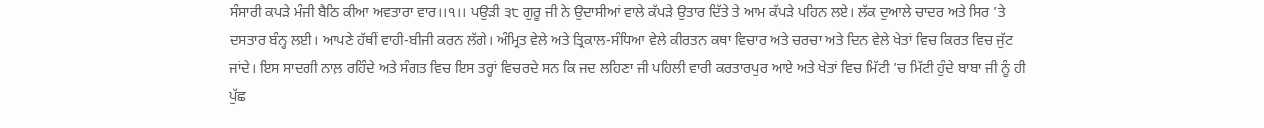ਸੰਸਾਰੀ ਕਪੜੇ ਮੰਜੀ ਬੈਠਿ ਕੀਆ ਅਵਤਾਰਾ ਵਾਰ।।੧।। ਪਉੜੀ ੩੮ ਗੁਰੂ ਜੀ ਨੇ ਉਦਾਸੀਆਂ ਵਾਲੇ ਕੱਪੜੇ ਉਤਾਰ ਦਿੱਤੇ ਤੇ ਆਮ ਕੱਪੜੇ ਪਹਿਨ ਲਏ। ਲੱਕ ਦੁਆਲੇ ਚਾਦਰ ਅਤੇ ਸਿਰ ’ਤੇ ਦਸਤਾਰ ਬੰਨ੍ਹ ਲਈ। ਆਪਣੇ ਹੱਥੀਂ ਵਾਹੀ-ਬੀਜੀ ਕਰਨ ਲੱਗੇ। ਅੰਮ੍ਰਿਤ ਵੇਲੇ ਅਤੇ ਤ੍ਰਿਕਾਲ-ਸੰਧਿਆ ਵੇਲੇ ਕੀਰਤਨ ਕਥਾ ਵਿਚਾਰ ਅਤੇ ਚਰਚਾ ਅਤੇ ਦਿਨ ਵੇਲੇ ਖੇਤਾਂ ਵਿਚ ਕਿਰਤ ਵਿਚ ਜੁੱਟ ਜਾਂਦੇ। ਇਸ ਸਾਦਗੀ ਨਾਲ਼ ਰਹਿੰਦੇ ਅਤੇ ਸੰਗਤ ਵਿਚ ਇਸ ਤਰ੍ਹਾਂ ਵਿਚਰਦੇ ਸਨ ਕਿ ਜਦ ਲਹਿਣਾ ਜੀ ਪਹਿਲੀ ਵਾਰੀ ਕਰਤਾਰਪੁਰ ਆਏ ਅਤੇ ਖੇਤਾਂ ਵਿਚ ਮਿੱਟੀ ’ਚ ਮਿੱਟੀ ਹੁੰਦੇ ਬਾਬਾ ਜੀ ਨੂੰ ਹੀ ਪੁੱਛ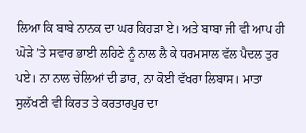ਲਿਆ ਕਿ ਬਾਬੇ ਨਾਨਕ ਦਾ ਘਰ ਕਿਹੜਾ ਏ। ਅਤੇ ਬਾਬਾ ਜੀ ਵੀ ਆਪ ਹੀ ਘੋੜੇ ’ਤੇ ਸਵਾਰ ਭਾਈ ਲਹਿਣੇ ਨੂੰ ਨਾਲ ਲੈ ਕੇ ਧਰਮਸਾਲ ਵੱਲ ਪੈਦਲ ਤੁਰ ਪਏ। ਨਾ ਨਾਲ ਚੇਲਿਆਂ ਦੀ ਡਾਰ, ਨਾ ਕੋਈ ਵੱਖਰਾ ਲਿਬਾਸ। ਮਾਤਾ ਸੁਲੱਖਣੀ ਵੀ ਕਿਰਤ ਤੇ ਕਰਤਾਰਪੁਰ ਦਾ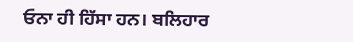ਓਨਾ ਹੀ ਹਿੱਸਾ ਹਨ। ਬਲਿਹਾਰ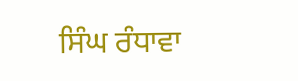ਸਿੰਘ ਰੰਧਾਵਾ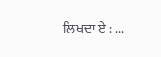ਲਿਖਦਾ ਏ : ...